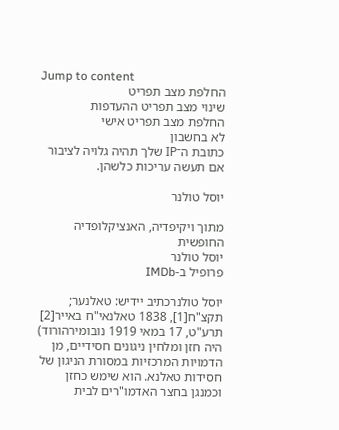Jump to content
החלפת מצב תפריט
שינוי מצב תפריט ההעדפות
החלפת מצב תפריט אישי
לא בחשבון
כתובת ה־IP שלך תהיה גלויה לציבור אם תעשה עריכות כלשהן.

יוסל טולנר

מתוך ויקיפדיה, האנציקלופדיה החופשית
יוסל טולנר
פרופיל ב-IMDb

יוסל טולנרכתיב יידיש: טאלנער; תקצ"ח[1], 1838 טאלנאי"ח באייר[2] תרע"ט, 17 במאי 1919 נובומירהורוד) היה חזן ומלחין ניגונים חסידיים, מן הדמויות המרכזיות במסורת הניגון של חסידות טאלנא. הוא שימש כחזן וכמנגן בחצר האדמו"רים לבית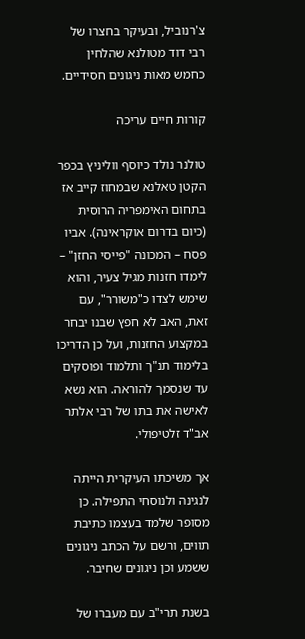צ'רנוביל, ובעיקר בחצרו של רבי דוד מטולנא שהלחין כחמש מאות ניגונים חסידיים.

קורות חיים עריכה

טולנר נולד כיוסף ווליניץ בכפר הקטן טאלנא שבמחוז קייב אז בתחום האימפריה הרוסית (כיום בדרום אוקראינה). אביו פסח – המכונה "פייסי החזן" – לימדו חזנות מגיל צעיר, והוא שימש לצדו כ"משורר", עם זאת, האב לא חפץ שבנו יבחר במקצוע החזנות, ועל כן הדריכו בלימוד תנ"ך ותלמוד ופוסקים עד שנסמך להוראה. הוא נשא לאישה את בתו של רבי אלתר אב"ד זלטיפולי.

אך משיכתו העיקרית הייתה לנגינה ולנוסחי התפילה. כן מסופר שלמד בעצמו כתיבת תווים, ורשם על הכתב ניגונים ששמע וכן ניגונים שחיבר.

בשנת תרי"ב עם מעברו של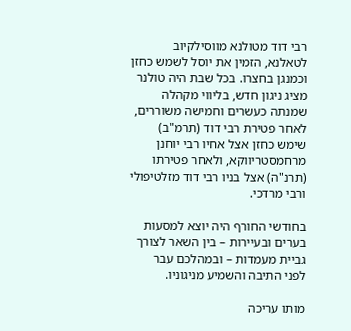רבי דוד מטולנא מווסילקיוב לטאלנא, הזמין את יוסל לשמש כחזן וכמנגן בחצרו. בכל שבת היה טולנר מציג ניגון חדש, בליווי מקהלה שמנתה כעשרים וחמישה משוררים, לאחר פטירת רבי דוד (תרמ"ב) שימש כחזן אצל אחיו רבי יוחנן מרחמסטריווקא, ולאחר פטירתו (תרנ"ה) אצל בניו רבי דוד מזלטיפולי ורבי מרדכי.

בחודשי החורף היה יוצא למסעות בערים ובעיירות – בין השאר לצורך גביית מעמדות – ובמהלכם עבר לפני התיבה והשמיע מניגוניו.

מותו עריכה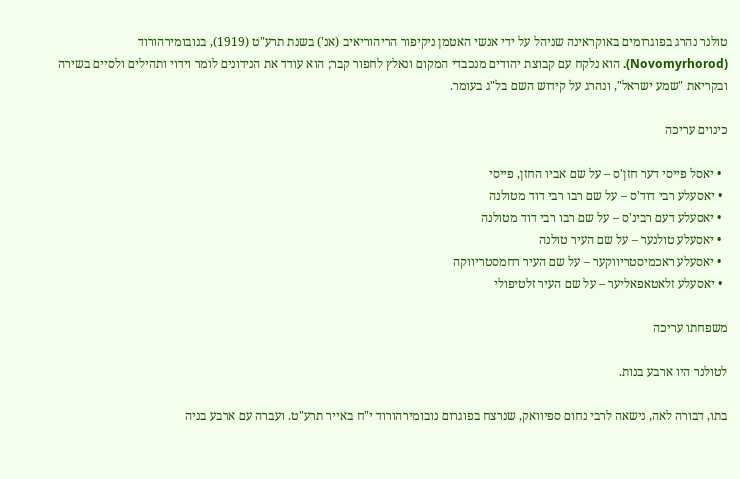טולנר נהרג בפוגרומים באוקראינה שניהל על ידי אנשי האטמן ניקיפור הריהוריאיב (אנ') בשנת תרע"ט (1919), בנובומירהורוד (Novomyrhorod). הוא נלקח עם קבוצת יהודים מנכבדי המקום ונאלץ לחפור קבר; הוא עודד את הנידונים לומר וידוי ותהילים ולסיים בשירה ובקריאת "שמע ישראל", ונהרג על קידוש השם בל"ג בעומר.

כינוים עריכה

  • יאסל פייסי דער חזן'ס – על שם אביו החזן, פייסי
  • יאסעלע רבי דוד'ס – על שם רבו רבי דוד מטולנה
  • יאסעלע דעם רבינ'ס – על שם רבו רבי דוד מטולנה
  • יאסעלע טולנער – על שם העיר טולנה
  • יאסעלע ראכמיסטריווקער – על שם העיר רחמסטריווקה
  • יאסעלע זלאטאפאליער – על שם העיר זלטיפולי

משפחתו עריכה

לטולנר היו ארבע בנות.

בתו, דבורה לאה, נישאה לרבי נחום ספיוואק, שנרצח בפוגרום נובומירהורוד י"ח באייר תרע"ט. ועברה עם ארבע בניה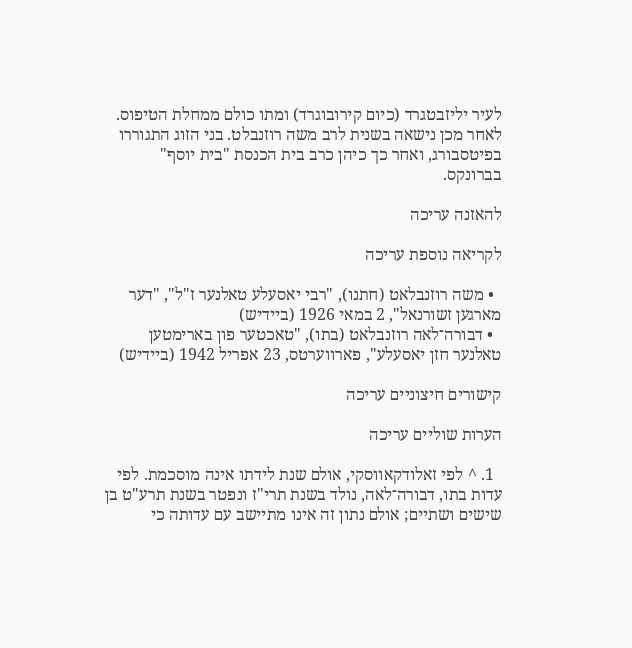לעיר יליזבטגרד (כיום קירובוגרד) ומתו כולם ממחלת הטיפוס. לאחר מכן נישאה בשנית לרב משה רוזנבלט. בני הזוג התגוררו בפיטסבורג, ואחר כך כיהן כרב בית הכנסת "בית יוסף" בברונקס.

להאזנה עריכה

לקריאה נוספת עריכה

  • משה רוזנבלאט (חתנו), "רבי יאסעלע טאלנער ז"ל", "דער מארגען זשורנאל", 2 במאי 1926 (ביידיש)
  • דבורה־לאה רוזנבלאט (בתו), "טאכטער פון בארימטען טאלנער חזן יאסעלע", פארווערטס, 23 אפריל 1942 (ביידיש)

קישורים חיצוניים עריכה

הערות שוליים עריכה

  1. ^ לפי זאלודקאווסקי, אולם שנת לידתו אינה מוסכמת. לפי עדות בתו, דבורה־לאה, נולד בשנת תרי"ז ונפטר בשנת תרע"ט בן שישים ושתיים; אולם נתון זה אינו מתיישב עם עדותה כי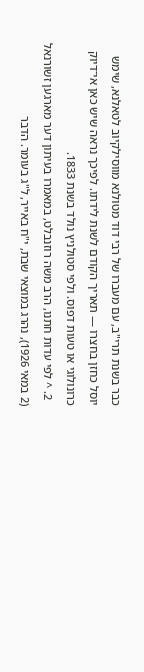כבר בשנת תרי"ב, עם מעברו של רבי דוד מטולנא מווסילקיוב לטאלנא, שימש יוסל כחזן בחצרו — תאריך הקודם לשנת לידתו. לפיכך נראה שיש כאן אי־דיוק כרונולוגי או טעות דפוס. ולפי סטולניץ נולד בשנת 1833.
  2. ^ לפי עדות חתנו, הרב משה רוזנבלט, במאמרו בעיתון דער מארגען זשורנאל (2 במאי 1926), נהרג במוצאי שבת, י"ח באייר, ל"ג בעומר. הדבר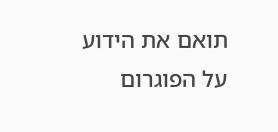תואם את הידוע על הפוגרום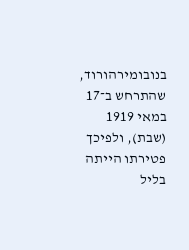בנובומירהורוד, שהתרחש ב־17 במאי 1919 (שבת), ולפיכך פטירתו הייתה בליל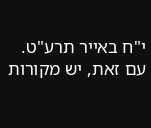י"ח באייר תרע"ט. עם זאת, יש מקורות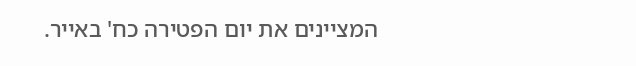המציינים את יום הפטירה כח' באייר.